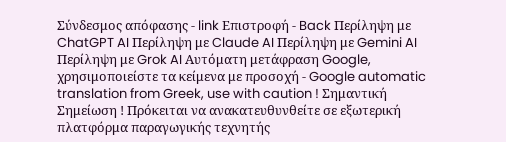Σύνδεσμος απόφασης - link Επιστροφή - Back Περίληψη με ChatGPT AI Περίληψη με Claude AI Περίληψη με Gemini AI Περίληψη με Grok AI Αυτόματη μετάφραση Google, χρησιμοποιείστε τα κείμενα με προσοχή - Google automatic translation from Greek, use with caution ! Σημαντική Σημείωση ! Πρόκειται να ανακατευθυνθείτε σε εξωτερική πλατφόρμα παραγωγικής τεχνητής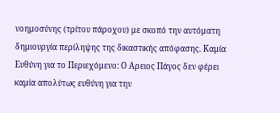νοημοσύνης (τρίτου πάροχου) με σκοπό την αυτόματη δημιουργία περίληψης της δικαστικής απόφασης. Καμία Ευθύνη για το Περιεχόμενο: Ο Αρειος Πάγος δεν φέρει καμία απολύτως ευθύνη για την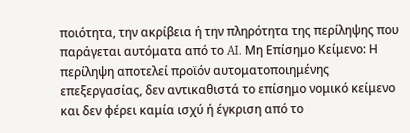ποιότητα, την ακρίβεια ή την πληρότητα της περίληψης που παράγεται αυτόματα από το AI. Μη Επίσημο Κείμενο: Η περίληψη αποτελεί προϊόν αυτοματοποιημένης επεξεργασίας, δεν αντικαθιστά το επίσημο νομικό κείμενο και δεν φέρει καμία ισχύ ή έγκριση από το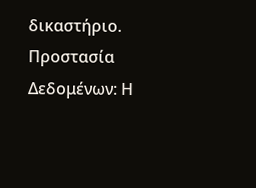δικαστήριο. Προστασία Δεδομένων: Η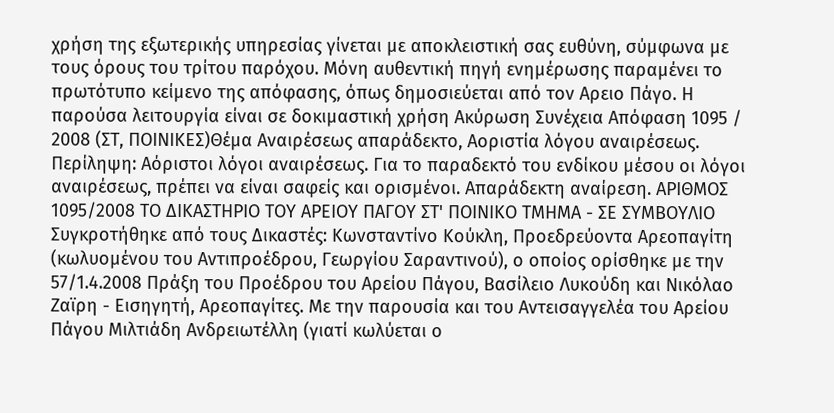χρήση της εξωτερικής υπηρεσίας γίνεται με αποκλειστική σας ευθύνη, σύμφωνα με τους όρους του τρίτου παρόχου. Μόνη αυθεντική πηγή ενημέρωσης παραμένει το πρωτότυπο κείμενο της απόφασης, όπως δημοσιεύεται από τον Αρειο Πάγο. Η παρούσα λειτουργία είναι σε δοκιμαστική χρήση Ακύρωση Συνέχεια Απόφαση 1095 / 2008 (ΣΤ, ΠΟΙΝΙΚΕΣ)Θέμα Αναιρέσεως απαράδεκτο, Αοριστία λόγου αναιρέσεως. Περίληψη: Αόριστοι λόγοι αναιρέσεως. Για το παραδεκτό του ενδίκου μέσου οι λόγοι αναιρέσεως, πρέπει να είναι σαφείς και ορισμένοι. Απαράδεκτη αναίρεση. ΑΡΙΘΜΟΣ 1095/2008 ΤΟ ΔΙΚΑΣΤΗΡΙΟ ΤΟΥ ΑΡΕΙΟΥ ΠΑΓΟΥ ΣΤ' ΠΟΙΝΙΚΟ ΤΜΗΜΑ - ΣΕ ΣΥΜΒΟΥΛΙΟ Συγκροτήθηκε από τους Δικαστές: Κωνσταντίνο Κούκλη, Προεδρεύοντα Αρεοπαγίτη (κωλυομένου του Αντιπροέδρου, Γεωργίου Σαραντινού), ο οποίος ορίσθηκε με την 57/1.4.2008 Πράξη του Προέδρου του Αρείου Πάγου, Βασίλειο Λυκούδη και Νικόλαο Ζαϊρη - Εισηγητή, Αρεοπαγίτες. Με την παρουσία και του Αντεισαγγελέα του Αρείου Πάγου Μιλτιάδη Ανδρειωτέλλη (γιατί κωλύεται ο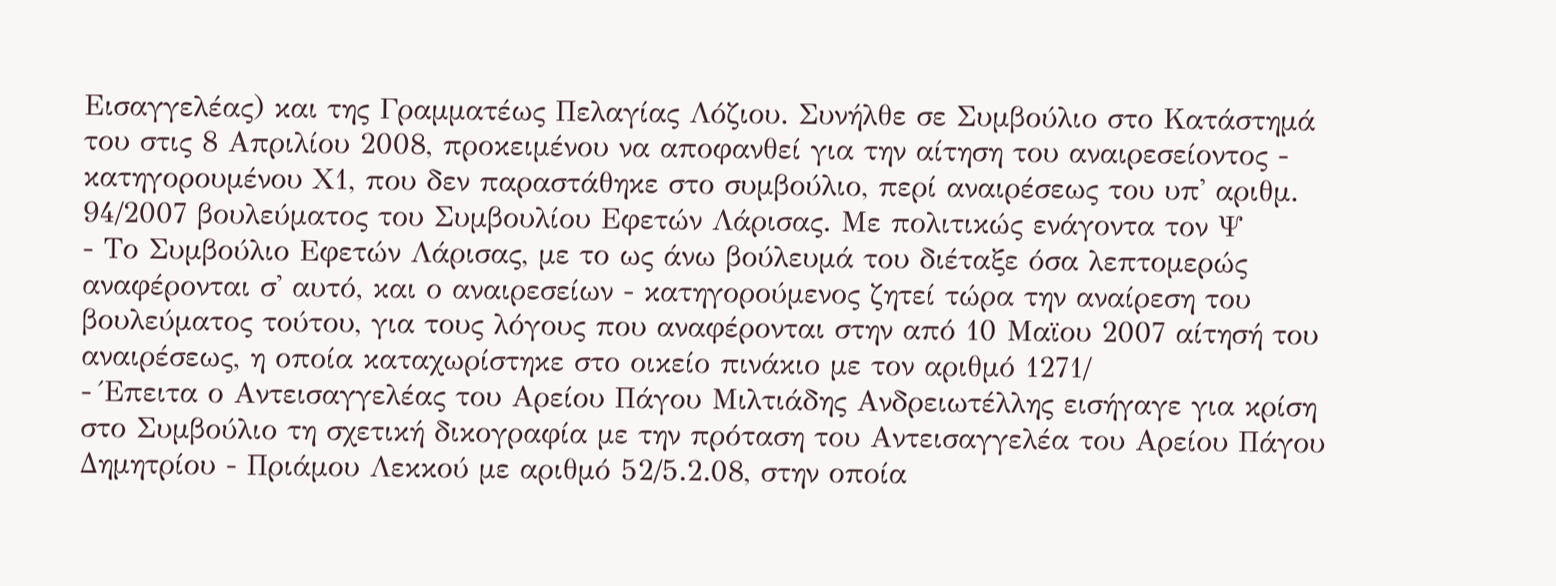Εισαγγελέας) και της Γραμματέως Πελαγίας Λόζιου. Συνήλθε σε Συμβούλιο στο Κατάστημά του στις 8 Απριλίου 2008, προκειμένου να αποφανθεί για την αίτηση του αναιρεσείοντος - κατηγορουμένου Χ1, που δεν παραστάθηκε στο συμβούλιο, περί αναιρέσεως του υπ' αριθμ. 94/2007 βουλεύματος του Συμβουλίου Εφετών Λάρισας. Με πολιτικώς ενάγοντα τον Ψ
- Το Συμβούλιο Εφετών Λάρισας, με το ως άνω βούλευμά του διέταξε όσα λεπτομερώς αναφέρονται σ' αυτό, και ο αναιρεσείων - κατηγορούμενος ζητεί τώρα την αναίρεση του βουλεύματος τούτου, για τους λόγους που αναφέρονται στην από 10 Μαϊου 2007 αίτησή του αναιρέσεως, η οποία καταχωρίστηκε στο οικείο πινάκιο με τον αριθμό 1271/
- Έπειτα ο Αντεισαγγελέας του Αρείου Πάγου Μιλτιάδης Ανδρειωτέλλης εισήγαγε για κρίση στο Συμβούλιο τη σχετική δικογραφία με την πρόταση του Αντεισαγγελέα του Αρείου Πάγου Δημητρίου - Πριάμου Λεκκού με αριθμό 52/5.2.08, στην οποία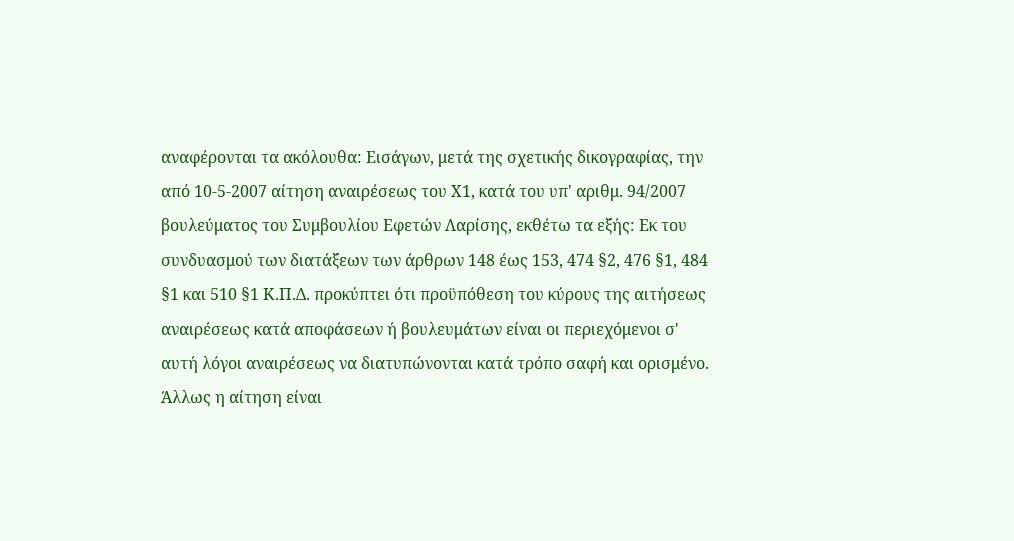αναφέρονται τα ακόλουθα: Εισάγων, μετά της σχετικής δικογραφίας, την από 10-5-2007 αίτηση αναιρέσεως του Χ1, κατά του υπ' αριθμ. 94/2007 βουλεύματος του Συμβουλίου Εφετών Λαρίσης, εκθέτω τα εξής: Εκ του συνδυασμού των διατάξεων των άρθρων 148 έως 153, 474 §2, 476 §1, 484 §1 και 510 §1 Κ.Π.Δ. προκύπτει ότι προϋπόθεση του κύρους της αιτήσεως αναιρέσεως κατά αποφάσεων ή βουλευμάτων είναι οι περιεχόμενοι σ' αυτή λόγοι αναιρέσεως να διατυπώνονται κατά τρόπο σαφή και ορισμένο. Άλλως η αίτηση είναι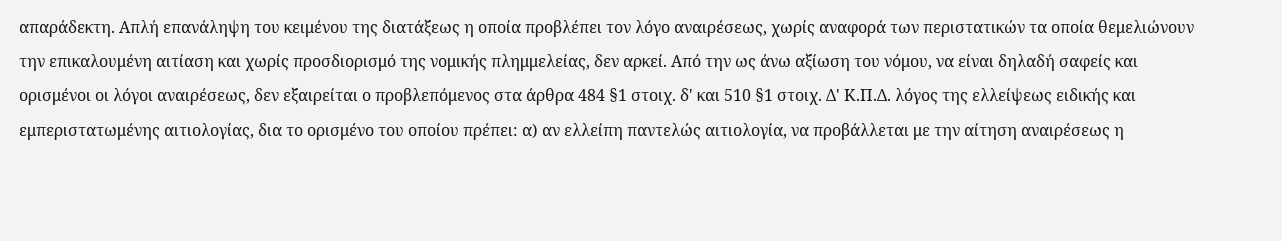απαράδεκτη. Απλή επανάληψη του κειμένου της διατάξεως η οποία προβλέπει τον λόγο αναιρέσεως, χωρίς αναφορά των περιστατικών τα οποία θεμελιώνουν την επικαλουμένη αιτίαση και χωρίς προσδιορισμό της νομικής πλημμελείας, δεν αρκεί. Από την ως άνω αξίωση του νόμου, να είναι δηλαδή σαφείς και ορισμένοι οι λόγοι αναιρέσεως, δεν εξαιρείται ο προβλεπόμενος στα άρθρα 484 §1 στοιχ. δ' και 510 §1 στοιχ. Δ' Κ.Π.Δ. λόγος της ελλείψεως ειδικής και εμπεριστατωμένης αιτιολογίας, δια το ορισμένο του οποίου πρέπει: α) αν ελλείπη παντελώς αιτιολογία, να προβάλλεται με την αίτηση αναιρέσεως η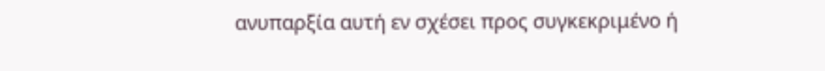ανυπαρξία αυτή εν σχέσει προς συγκεκριμένο ή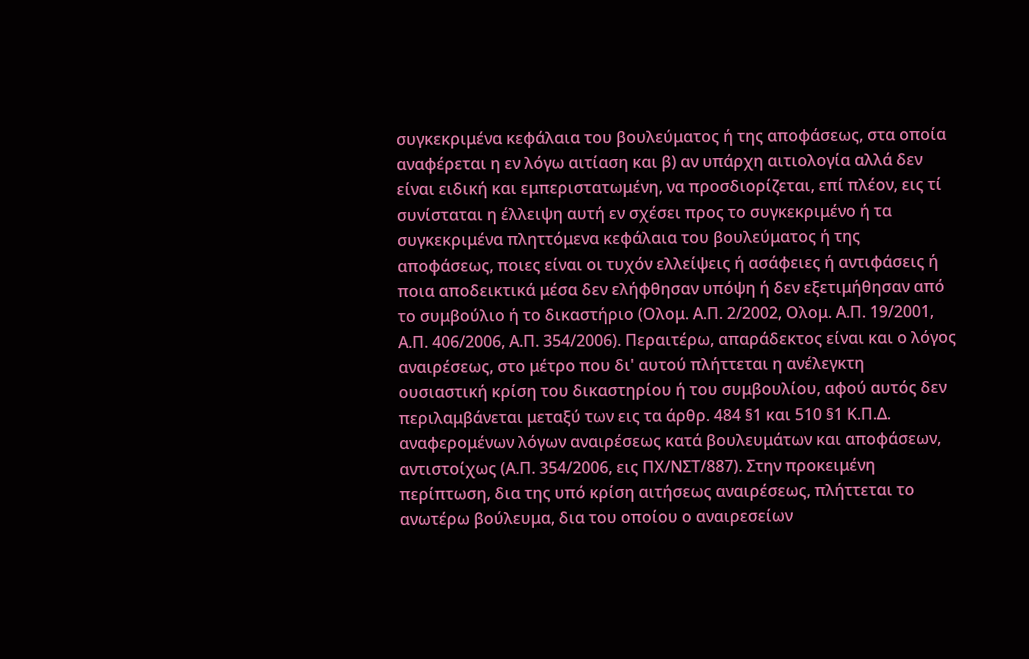συγκεκριμένα κεφάλαια του βουλεύματος ή της αποφάσεως, στα οποία αναφέρεται η εν λόγω αιτίαση και β) αν υπάρχη αιτιολογία αλλά δεν είναι ειδική και εμπεριστατωμένη, να προσδιορίζεται, επί πλέον, εις τί συνίσταται η έλλειψη αυτή εν σχέσει προς το συγκεκριμένο ή τα συγκεκριμένα πληττόμενα κεφάλαια του βουλεύματος ή της αποφάσεως, ποιες είναι οι τυχόν ελλείψεις ή ασάφειες ή αντιφάσεις ή ποια αποδεικτικά μέσα δεν ελήφθησαν υπόψη ή δεν εξετιμήθησαν από το συμβούλιο ή το δικαστήριο (Ολομ. Α.Π. 2/2002, Ολομ. Α.Π. 19/2001, Α.Π. 406/2006, Α.Π. 354/2006). Περαιτέρω, απαράδεκτος είναι και ο λόγος αναιρέσεως, στο μέτρο που δι' αυτού πλήττεται η ανέλεγκτη ουσιαστική κρίση του δικαστηρίου ή του συμβουλίου, αφού αυτός δεν περιλαμβάνεται μεταξύ των εις τα άρθρ. 484 §1 και 510 §1 Κ.Π.Δ. αναφερομένων λόγων αναιρέσεως κατά βουλευμάτων και αποφάσεων, αντιστοίχως (Α.Π. 354/2006, εις ΠΧ/ΝΣΤ/887). Στην προκειμένη περίπτωση, δια της υπό κρίση αιτήσεως αναιρέσεως, πλήττεται το ανωτέρω βούλευμα, δια του οποίου ο αναιρεσείων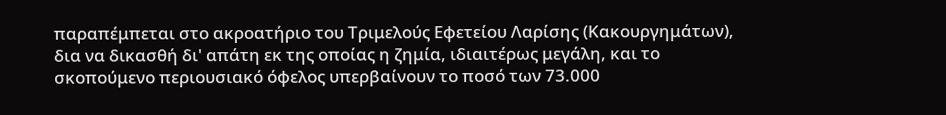παραπέμπεται στο ακροατήριο του Τριμελούς Εφετείου Λαρίσης (Κακουργημάτων), δια να δικασθή δι' απάτη εκ της οποίας η ζημία, ιδιαιτέρως μεγάλη, και το σκοπούμενο περιουσιακό όφελος υπερβαίνουν το ποσό των 73.000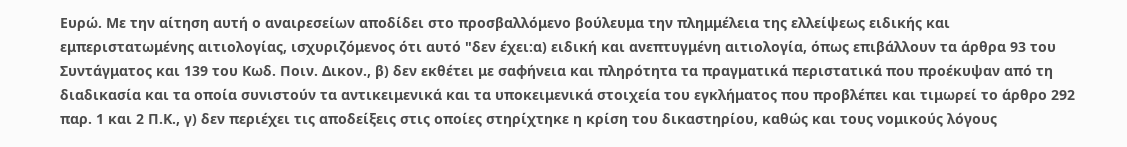Ευρώ. Με την αίτηση αυτή ο αναιρεσείων αποδίδει στο προσβαλλόμενο βούλευμα την πλημμέλεια της ελλείψεως ειδικής και εμπεριστατωμένης αιτιολογίας, ισχυριζόμενος ότι αυτό "δεν έχει:α) ειδική και ανεπτυγμένη αιτιολογία, όπως επιβάλλουν τα άρθρα 93 του Συντάγματος και 139 του Κωδ. Ποιν. Δικον., β) δεν εκθέτει με σαφήνεια και πληρότητα τα πραγματικά περιστατικά που προέκυψαν από τη διαδικασία και τα οποία συνιστούν τα αντικειμενικά και τα υποκειμενικά στοιχεία του εγκλήματος που προβλέπει και τιμωρεί το άρθρο 292 παρ. 1 και 2 Π.Κ., γ) δεν περιέχει τις αποδείξεις στις οποίες στηρίχτηκε η κρίση του δικαστηρίου, καθώς και τους νομικούς λόγους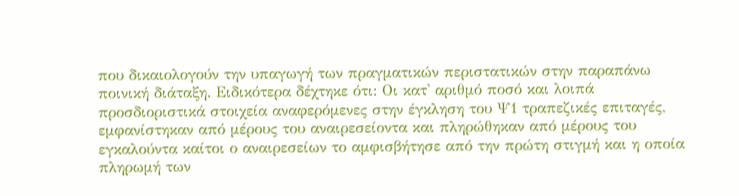που δικαιολογούν την υπαγωγή των πραγματικών περιστατικών στην παραπάνω ποινική διάταξη. Ειδικότερα δέχτηκε ότι: Οι κατ' αριθμό ποσό και λοιπά προσδιοριστικά στοιχεία αναφερόμενες στην έγκληση του Ψ1 τραπεζικές επιταγές, εμφανίστηκαν από μέρους του αναιρεσείοντα και πληρώθηκαν από μέρους του εγκαλούντα καίτοι ο αναιρεσείων το αμφισβήτησε από την πρώτη στιγμή και η οποία πληρωμή των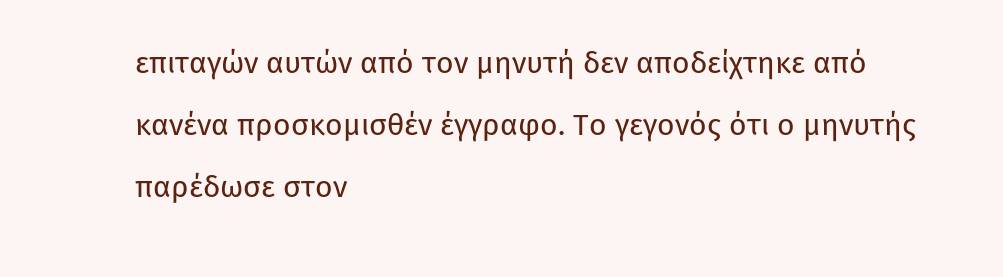επιταγών αυτών από τον μηνυτή δεν αποδείχτηκε από κανένα προσκομισθέν έγγραφο. Το γεγονός ότι ο μηνυτής παρέδωσε στον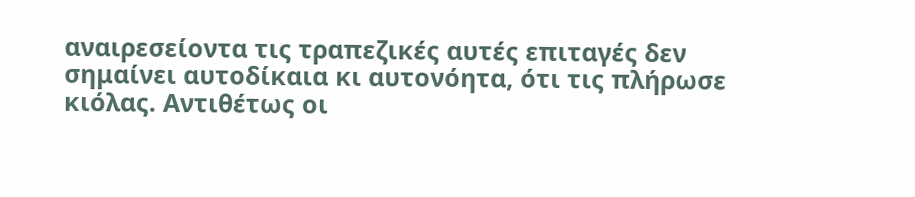αναιρεσείοντα τις τραπεζικές αυτές επιταγές δεν σημαίνει αυτοδίκαια κι αυτονόητα, ότι τις πλήρωσε κιόλας. Αντιθέτως οι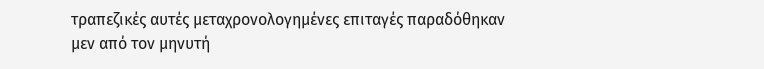τραπεζικές αυτές μεταχρονολογημένες επιταγές παραδόθηκαν μεν από τον μηνυτή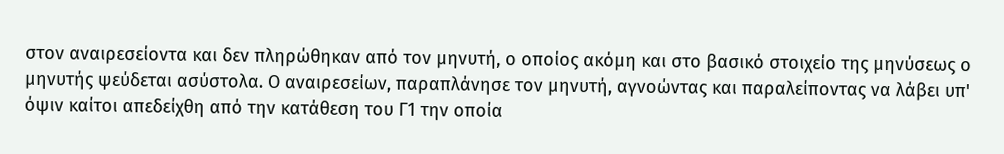στον αναιρεσείοντα και δεν πληρώθηκαν από τον μηνυτή, ο οποίος ακόμη και στο βασικό στοιχείο της μηνύσεως ο μηνυτής ψεύδεται ασύστολα. Ο αναιρεσείων, παραπλάνησε τον μηνυτή, αγνοώντας και παραλείποντας να λάβει υπ' όψιν καίτοι απεδείχθη από την κατάθεση του Γ1 την οποία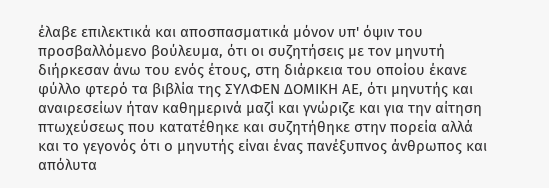έλαβε επιλεκτικά και αποσπασματικά μόνον υπ' όψιν του προσβαλλόμενο βούλευμα, ότι οι συζητήσεις με τον μηνυτή διήρκεσαν άνω του ενός έτους, στη διάρκεια του οποίου έκανε φύλλο φτερό τα βιβλία της ΣΥΛΦΕΝ ΔΟΜΙΚΗ ΑΕ, ότι μηνυτής και αναιρεσείων ήταν καθημερινά μαζί και γνώριζε και για την αίτηση πτωχεύσεως που κατατέθηκε και συζητήθηκε στην πορεία αλλά και το γεγονός ότι ο μηνυτής είναι ένας πανέξυπνος άνθρωπος και απόλυτα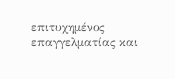επιτυχημένος επαγγελματίας και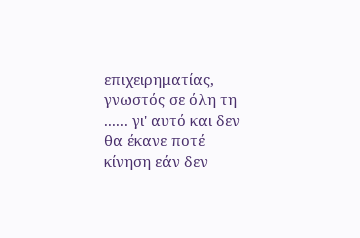επιχειρηματίας, γνωστός σε όλη τη ...... γι' αυτό και δεν θα έκανε ποτέ κίνηση εάν δεν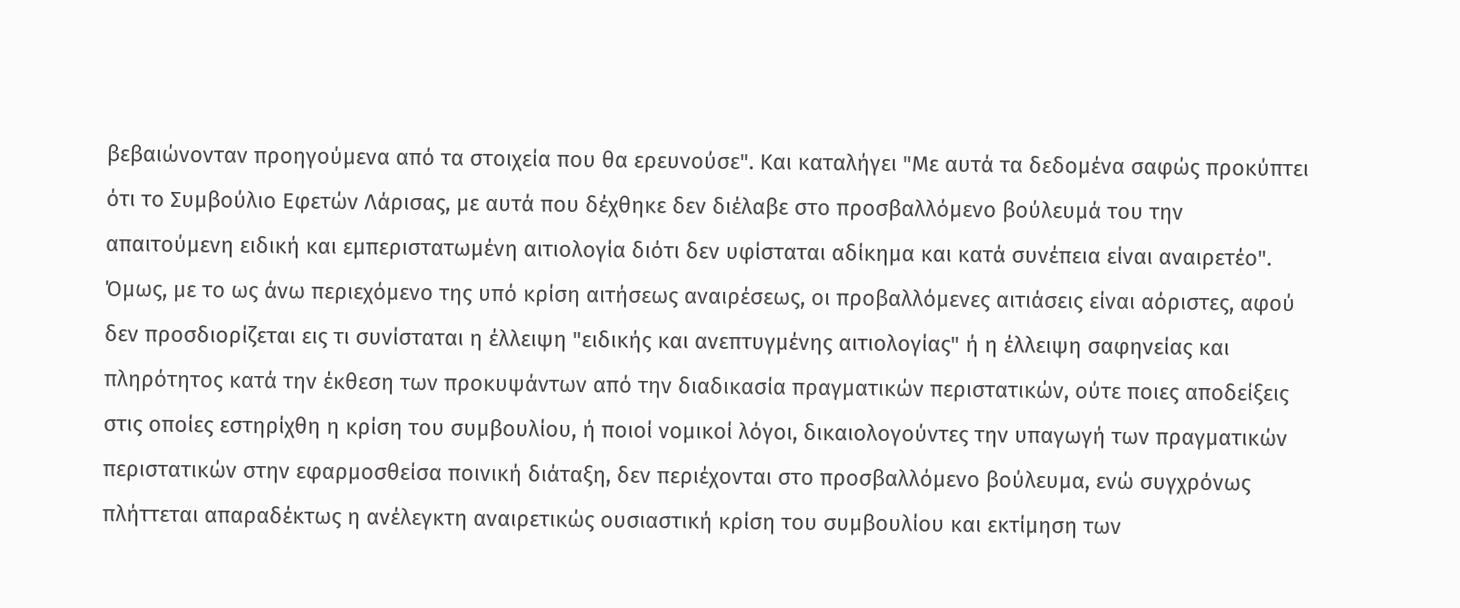βεβαιώνονταν προηγούμενα από τα στοιχεία που θα ερευνούσε". Και καταλήγει "Με αυτά τα δεδομένα σαφώς προκύπτει ότι το Συμβούλιο Εφετών Λάρισας, με αυτά που δέχθηκε δεν διέλαβε στο προσβαλλόμενο βούλευμά του την απαιτούμενη ειδική και εμπεριστατωμένη αιτιολογία διότι δεν υφίσταται αδίκημα και κατά συνέπεια είναι αναιρετέο". Όμως, με το ως άνω περιεχόμενο της υπό κρίση αιτήσεως αναιρέσεως, οι προβαλλόμενες αιτιάσεις είναι αόριστες, αφού δεν προσδιορίζεται εις τι συνίσταται η έλλειψη "ειδικής και ανεπτυγμένης αιτιολογίας" ή η έλλειψη σαφηνείας και πληρότητος κατά την έκθεση των προκυψάντων από την διαδικασία πραγματικών περιστατικών, ούτε ποιες αποδείξεις στις οποίες εστηρίχθη η κρίση του συμβουλίου, ή ποιοί νομικοί λόγοι, δικαιολογούντες την υπαγωγή των πραγματικών περιστατικών στην εφαρμοσθείσα ποινική διάταξη, δεν περιέχονται στο προσβαλλόμενο βούλευμα, ενώ συγχρόνως πλήττεται απαραδέκτως η ανέλεγκτη αναιρετικώς ουσιαστική κρίση του συμβουλίου και εκτίμηση των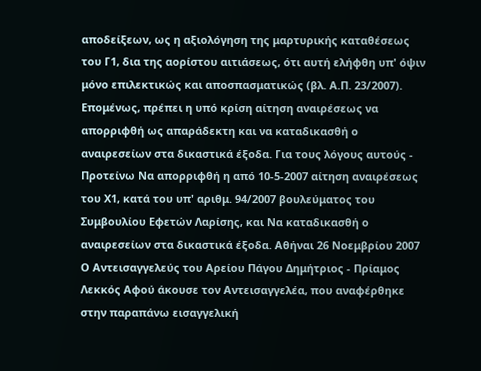αποδείξεων, ως η αξιολόγηση της μαρτυρικής καταθέσεως του Γ1, δια της αορίστου αιτιάσεως, ότι αυτή ελήφθη υπ' όψιν μόνο επιλεκτικώς και αποσπασματικώς (βλ. Α.Π. 23/2007). Επομένως, πρέπει η υπό κρίση αίτηση αναιρέσεως να απορριφθή ως απαράδεκτη και να καταδικασθή ο αναιρεσείων στα δικαστικά έξοδα. Για τους λόγους αυτούς - Προτείνω Να απορριφθή η από 10-5-2007 αίτηση αναιρέσεως του Χ1, κατά του υπ' αριθμ. 94/2007 βουλεύματος του Συμβουλίου Εφετών Λαρίσης, και Να καταδικασθή ο αναιρεσείων στα δικαστικά έξοδα. Αθήναι 26 Νοεμβρίου 2007 Ο Αντεισαγγελεύς του Αρείου Πάγου Δημήτριος - Πρίαμος Λεκκός Αφού άκουσε τον Αντεισαγγελέα, που αναφέρθηκε στην παραπάνω εισαγγελική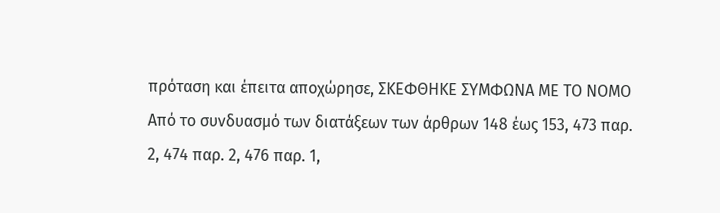πρόταση και έπειτα αποχώρησε, ΣΚΕΦΘΗΚΕ ΣΥΜΦΩΝΑ ΜΕ ΤΟ ΝΟΜΟ Από το συνδυασμό των διατάξεων των άρθρων 148 έως 153, 473 παρ. 2, 474 παρ. 2, 476 παρ. 1,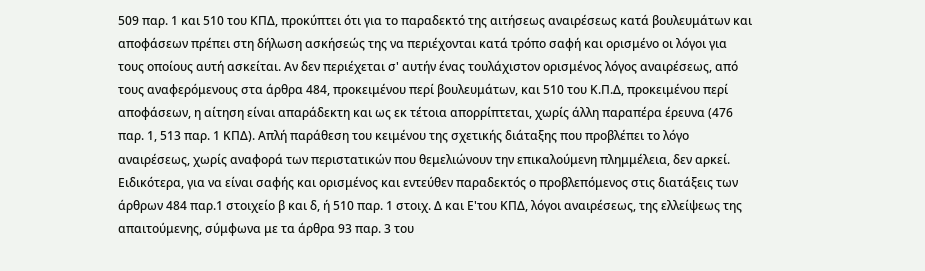509 παρ. 1 και 510 του ΚΠΔ, προκύπτει ότι για το παραδεκτό της αιτήσεως αναιρέσεως κατά βουλευμάτων και αποφάσεων πρέπει στη δήλωση ασκήσεώς της να περιέχονται κατά τρόπο σαφή και ορισμένο οι λόγοι για τους οποίους αυτή ασκείται. Αν δεν περιέχεται σ' αυτήν ένας τουλάχιστον ορισμένος λόγος αναιρέσεως, από τους αναφερόμενους στα άρθρα 484, προκειμένου περί βουλευμάτων, και 510 του Κ.Π.Δ, προκειμένου περί αποφάσεων, η αίτηση είναι απαράδεκτη και ως εκ τέτοια απορρίπτεται, χωρίς άλλη παραπέρα έρευνα (476 παρ. 1, 513 παρ. 1 ΚΠΔ). Απλή παράθεση του κειμένου της σχετικής διάταξης που προβλέπει το λόγο αναιρέσεως, χωρίς αναφορά των περιστατικών που θεμελιώνουν την επικαλούμενη πλημμέλεια, δεν αρκεί. Ειδικότερα, για να είναι σαφής και ορισμένος και εντεύθεν παραδεκτός ο προβλεπόμενος στις διατάξεις των άρθρων 484 παρ.1 στοιχείο β και δ, ή 510 παρ. 1 στοιχ. Δ και Ε'του ΚΠΔ, λόγοι αναιρέσεως, της ελλείψεως της απαιτούμενης, σύμφωνα με τα άρθρα 93 παρ. 3 του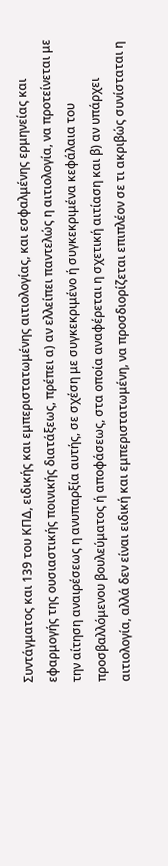Συντάγματος και 139 του ΚΠΔ, ειδικής και εμπεριστατωμένης αιτιολογίας, και εσφαλμένης ερμηνείας και εφαρμογής της ουσιαστικής ποινικής διατάξεως, πρέπει α) αν ελλείπει παντελώς η αιτιολογία, να προτείνεται με την αίτηση αναιρέσεως η ανυπαρξία αυτής, σε σχέση με συγκεκριμένο ή συγκεκριμένα κεφάλαια του προσβαλλόμενου βουλεύματος ή αποφάσεως, στα οποία αναφέρεται η σχετική αιτίαση και β) αν υπάρχει αιτιολογία, αλλά δεν είναι ειδική και εμπεριστατωμένη, να προσδιορίζεται επιπλέον σε τι ακριβώς συνίσταται η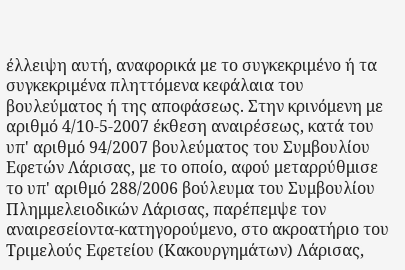έλλειψη αυτή, αναφορικά με το συγκεκριμένο ή τα συγκεκριμένα πληττόμενα κεφάλαια του βουλεύματος ή της αποφάσεως. Στην κρινόμενη με αριθμό 4/10-5-2007 έκθεση αναιρέσεως, κατά του υπ' αριθμό 94/2007 βουλεύματος του Συμβουλίου Εφετών Λάρισας, με το οποίο, αφού μεταρρύθμισε το υπ' αριθμό 288/2006 βούλευμα του Συμβουλίου Πλημμελειοδικών Λάρισας, παρέπεμψε τον αναιρεσείοντα-κατηγορούμενο, στο ακροατήριο του Τριμελούς Εφετείου (Κακουργημάτων) Λάρισας,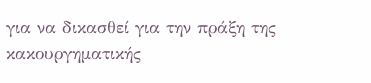για να δικασθεί για την πράξη της κακουργηματικής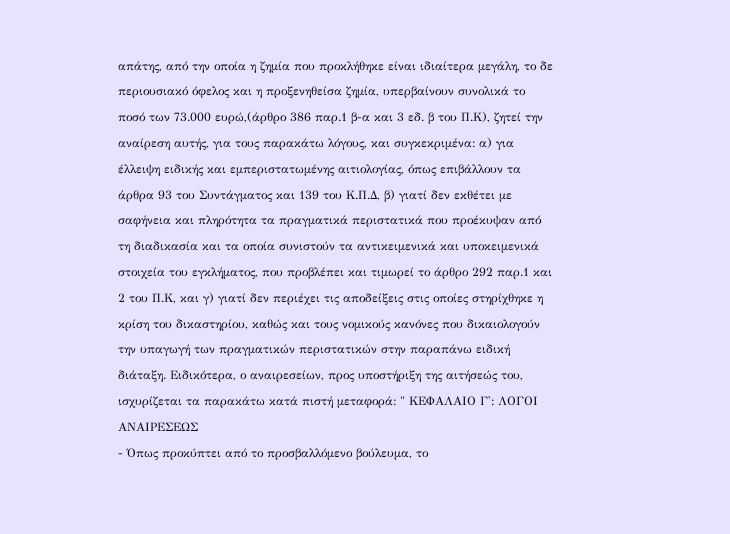απάτης, από την οποία η ζημία που προκλήθηκε είναι ιδιαίτερα μεγάλη, το δε περιουσιακό όφελος και η προξενηθείσα ζημία, υπερβαίνουν συνολικά το ποσό των 73.000 ευρώ,(άρθρο 386 παρ.1 β-α και 3 εδ. β του Π.Κ), ζητεί την αναίρεση αυτής, για τους παρακάτω λόγους, και συγκεκριμένα: α) για έλλειψη ειδικής και εμπεριστατωμένης αιτιολογίας, όπως επιβάλλουν τα άρθρα 93 του Συντάγματος και 139 του Κ.Π.Δ, β) γιατί δεν εκθέτει με σαφήνεια και πληρότητα τα πραγματικά περιστατικά που προέκυψαν από τη διαδικασία και τα οποία συνιστούν τα αντικειμενικά και υποκειμενικά στοιχεία του εγκλήματος, που προβλέπει και τιμωρεί το άρθρο 292 παρ.1 και 2 του Π.Κ, και γ) γιατί δεν περιέχει τις αποδείξεις στις οποίες στηρίχθηκε η κρίση του δικαστηρίου, καθώς και τους νομικούς κανόνες που δικαιολογούν την υπαγωγή των πραγματικών περιστατικών στην παραπάνω ειδική διάταξη. Ειδικότερα, ο αναιρεσείων, προς υποστήριξη της αιτήσεώς του, ισχυρίζεται τα παρακάτω κατά πιστή μεταφορά: " ΚΕΦΑΛΑΙΟ Γ': ΛΟΓΟΙ ΑΝΑΙΡΕΣΕΩΣ
- Όπως προκύπτει από το προσβαλλόμενο βούλευμα, το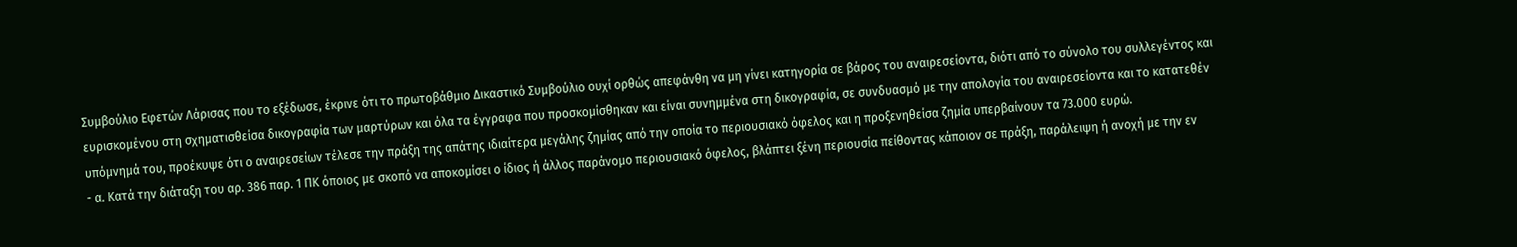Συμβούλιο Εφετών Λάρισας που το εξέδωσε, έκρινε ότι το πρωτοβάθμιο Δικαστικό Συμβούλιο ουχί ορθώς απεφάνθη να μη γίνει κατηγορία σε βάρος του αναιρεσείοντα, διότι από το σύνολο του συλλεγέντος και ευρισκομένου στη σχηματισθείσα δικογραφία των μαρτύρων και όλα τα έγγραφα που προσκομίσθηκαν και είναι συνημμένα στη δικογραφία, σε συνδυασμό με την απολογία του αναιρεσείοντα και το κατατεθέν υπόμνημά του, προέκυψε ότι ο αναιρεσείων τέλεσε την πράξη της απάτης ιδιαίτερα μεγάλης ζημίας από την οποία το περιουσιακό όφελος και η προξενηθείσα ζημία υπερβαίνουν τα 73.000 ευρώ.
- α. Κατά την διάταξη του αρ. 386 παρ. 1 ΠΚ όποιος με σκοπό να αποκομίσει ο ίδιος ή άλλος παράνομο περιουσιακό όφελος, βλάπτει ξένη περιουσία πείθοντας κάποιον σε πράξη, παράλειψη ή ανοχή με την εν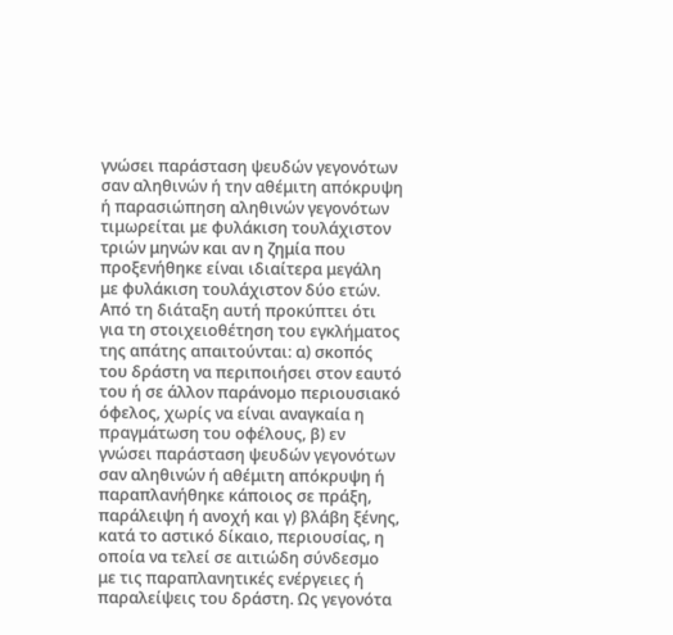γνώσει παράσταση ψευδών γεγονότων σαν αληθινών ή την αθέμιτη απόκρυψη ή παρασιώπηση αληθινών γεγονότων τιμωρείται με φυλάκιση τουλάχιστον τριών μηνών και αν η ζημία που προξενήθηκε είναι ιδιαίτερα μεγάλη με φυλάκιση τουλάχιστον δύο ετών. Από τη διάταξη αυτή προκύπτει ότι για τη στοιχειοθέτηση του εγκλήματος της απάτης απαιτούνται: α) σκοπός του δράστη να περιποιήσει στον εαυτό του ή σε άλλον παράνομο περιουσιακό όφελος, χωρίς να είναι αναγκαία η πραγμάτωση του οφέλους, β) εν γνώσει παράσταση ψευδών γεγονότων σαν αληθινών ή αθέμιτη απόκρυψη ή παραπλανήθηκε κάποιος σε πράξη, παράλειψη ή ανοχή και γ) βλάβη ξένης, κατά το αστικό δίκαιο, περιουσίας, η οποία να τελεί σε αιτιώδη σύνδεσμο με τις παραπλανητικές ενέργειες ή παραλείψεις του δράστη. Ως γεγονότα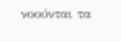νοούνται τα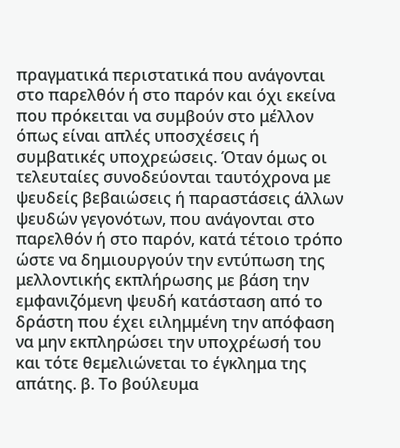πραγματικά περιστατικά που ανάγονται στο παρελθόν ή στο παρόν και όχι εκείνα που πρόκειται να συμβούν στο μέλλον όπως είναι απλές υποσχέσεις ή συμβατικές υποχρεώσεις. Όταν όμως οι τελευταίες συνοδεύονται ταυτόχρονα με ψευδείς βεβαιώσεις ή παραστάσεις άλλων ψευδών γεγονότων, που ανάγονται στο παρελθόν ή στο παρόν, κατά τέτοιο τρόπο ώστε να δημιουργούν την εντύπωση της μελλοντικής εκπλήρωσης με βάση την εμφανιζόμενη ψευδή κατάσταση από το δράστη που έχει ειλημμένη την απόφαση να μην εκπληρώσει την υποχρέωσή του και τότε θεμελιώνεται το έγκλημα της απάτης. β. Το βούλευμα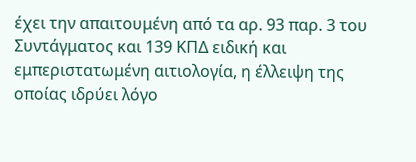έχει την απαιτουμένη από τα αρ. 93 παρ. 3 του Συντάγματος και 139 ΚΠΔ ειδική και εμπεριστατωμένη αιτιολογία, η έλλειψη της οποίας ιδρύει λόγο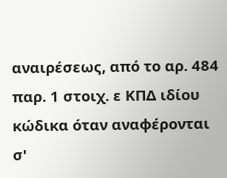αναιρέσεως, από το αρ. 484 παρ. 1 στοιχ. ε ΚΠΔ ιδίου κώδικα όταν αναφέρονται σ'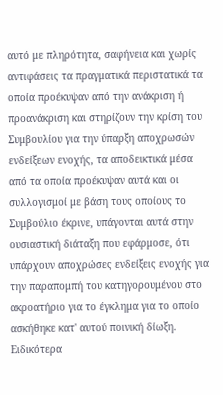αυτό με πληρότητα, σαφήνεια και χωρίς αντιφάσεις τα πραγματικά περιστατικά τα οποία προέκυψαν από την ανάκριση ή προανάκριση και στηρίζουν την κρίση του Συμβουλίου για την ύπαρξη αποχρωσών ενδείξεων ενοχής, τα αποδεικτικά μέσα από τα οποία προέκυψαν αυτά και οι συλλογισμοί με βάση τους οποίους το Συμβούλιο έκρινε, υπάγονται αυτά στην ουσιαστική διάταξη που εφάρμοσε, ότι υπάρχουν αποχρώσες ενδείξεις ενοχής για την παραπομπή του κατηγορουμένου στο ακροατήριο για το έγκλημα για το οποίο ασκήθηκε κατ' αυτού ποινική δίωξη. Ειδικότερα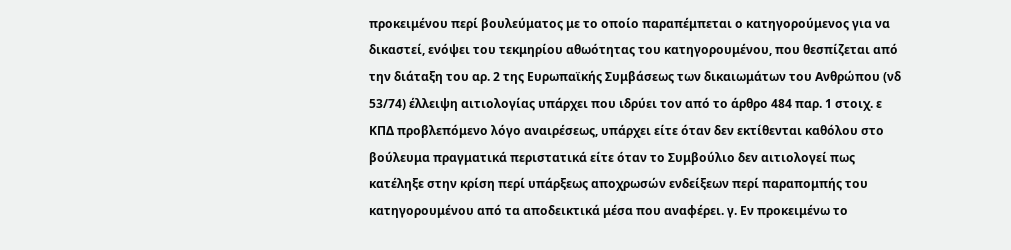προκειμένου περί βουλεύματος με το οποίο παραπέμπεται ο κατηγορούμενος για να δικαστεί, ενόψει του τεκμηρίου αθωότητας του κατηγορουμένου, που θεσπίζεται από την διάταξη του αρ. 2 της Ευρωπαϊκής Συμβάσεως των δικαιωμάτων του Ανθρώπου (νδ 53/74) έλλειψη αιτιολογίας υπάρχει που ιδρύει τον από το άρθρο 484 παρ. 1 στοιχ. ε ΚΠΔ προβλεπόμενο λόγο αναιρέσεως, υπάρχει είτε όταν δεν εκτίθενται καθόλου στο βούλευμα πραγματικά περιστατικά είτε όταν το Συμβούλιο δεν αιτιολογεί πως κατέληξε στην κρίση περί υπάρξεως αποχρωσών ενδείξεων περί παραπομπής του κατηγορουμένου από τα αποδεικτικά μέσα που αναφέρει. γ. Εν προκειμένω το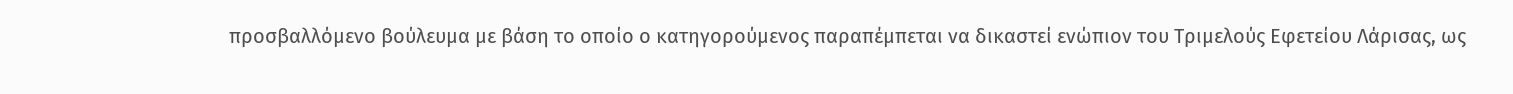προσβαλλόμενο βούλευμα με βάση το οποίο ο κατηγορούμενος παραπέμπεται να δικαστεί ενώπιον του Τριμελούς Εφετείου Λάρισας, ως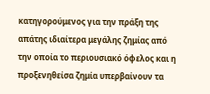κατηγορούμενος για την πράξη της απάτης ιδιαίτερα μεγάλης ζημίας από την οποία το περιουσιακό όφελος και η προξενηθείσα ζημία υπερβαίνουν τα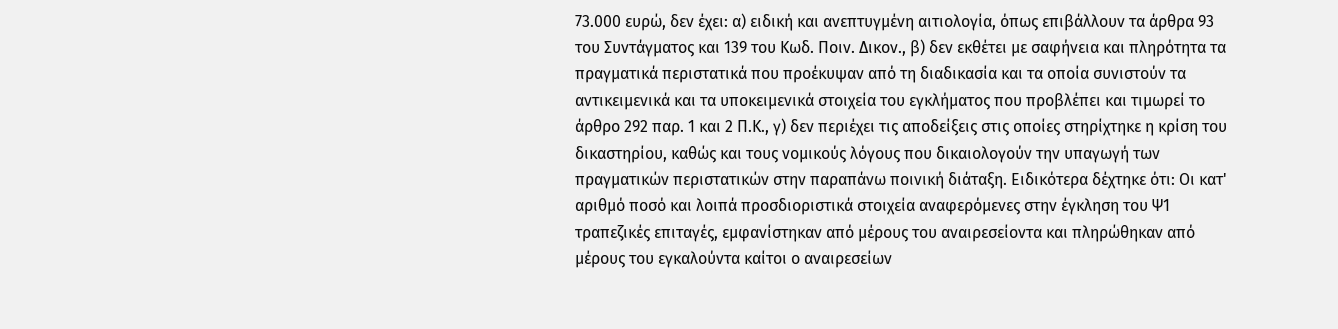73.000 ευρώ, δεν έχει: α) ειδική και ανεπτυγμένη αιτιολογία, όπως επιβάλλουν τα άρθρα 93 του Συντάγματος και 139 του Κωδ. Ποιν. Δικον., β) δεν εκθέτει με σαφήνεια και πληρότητα τα πραγματικά περιστατικά που προέκυψαν από τη διαδικασία και τα οποία συνιστούν τα αντικειμενικά και τα υποκειμενικά στοιχεία του εγκλήματος που προβλέπει και τιμωρεί το άρθρο 292 παρ. 1 και 2 Π.Κ., γ) δεν περιέχει τις αποδείξεις στις οποίες στηρίχτηκε η κρίση του δικαστηρίου, καθώς και τους νομικούς λόγους που δικαιολογούν την υπαγωγή των πραγματικών περιστατικών στην παραπάνω ποινική διάταξη. Ειδικότερα δέχτηκε ότι: Οι κατ' αριθμό ποσό και λοιπά προσδιοριστικά στοιχεία αναφερόμενες στην έγκληση του Ψ1 τραπεζικές επιταγές, εμφανίστηκαν από μέρους του αναιρεσείοντα και πληρώθηκαν από μέρους του εγκαλούντα καίτοι ο αναιρεσείων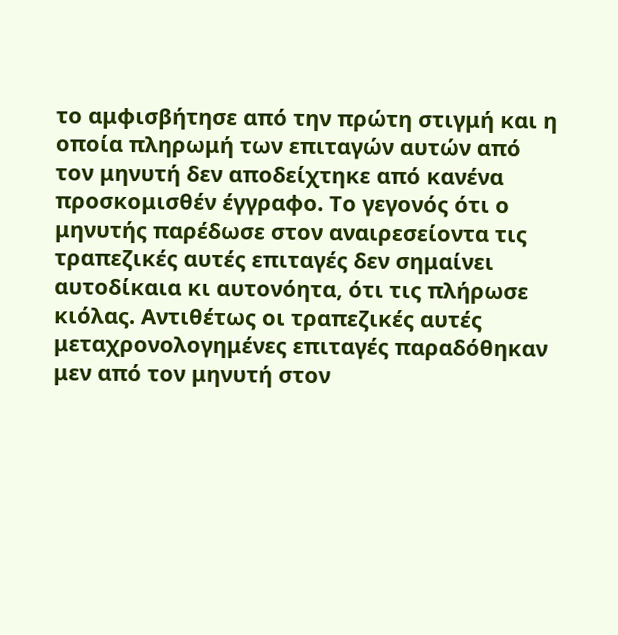το αμφισβήτησε από την πρώτη στιγμή και η οποία πληρωμή των επιταγών αυτών από τον μηνυτή δεν αποδείχτηκε από κανένα προσκομισθέν έγγραφο. Το γεγονός ότι ο μηνυτής παρέδωσε στον αναιρεσείοντα τις τραπεζικές αυτές επιταγές δεν σημαίνει αυτοδίκαια κι αυτονόητα, ότι τις πλήρωσε κιόλας. Αντιθέτως οι τραπεζικές αυτές μεταχρονολογημένες επιταγές παραδόθηκαν μεν από τον μηνυτή στον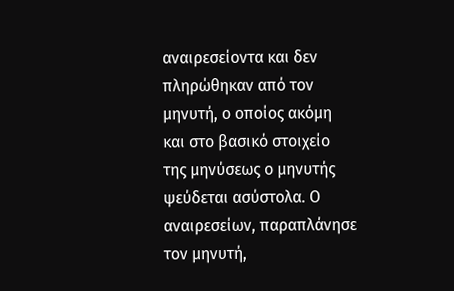αναιρεσείοντα και δεν πληρώθηκαν από τον μηνυτή, ο οποίος ακόμη και στο βασικό στοιχείο της μηνύσεως ο μηνυτής ψεύδεται ασύστολα. Ο αναιρεσείων, παραπλάνησε τον μηνυτή,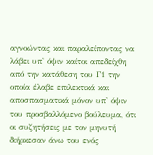αγνοώντας και παραλείποντας να λάβει υπ' όψιν καίτοι απεδείχθη από την κατάθεση του Γ1 την οποία έλαβε επιλεκτικά και αποσπασματικά μόνον υπ' όψιν του προσβαλλόμενο βούλευμα, ότι οι συζητήσεις με τον μηνυτή διήρκεσαν άνω του ενός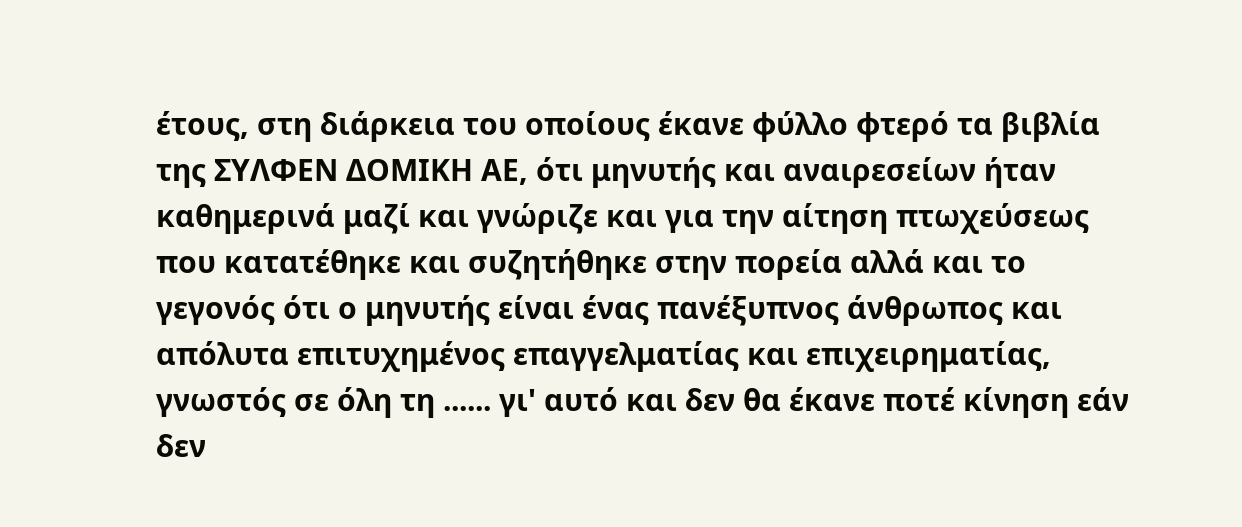έτους, στη διάρκεια του οποίους έκανε φύλλο φτερό τα βιβλία της ΣΥΛΦΕΝ ΔΟΜΙΚΗ ΑΕ, ότι μηνυτής και αναιρεσείων ήταν καθημερινά μαζί και γνώριζε και για την αίτηση πτωχεύσεως που κατατέθηκε και συζητήθηκε στην πορεία αλλά και το γεγονός ότι ο μηνυτής είναι ένας πανέξυπνος άνθρωπος και απόλυτα επιτυχημένος επαγγελματίας και επιχειρηματίας, γνωστός σε όλη τη ...... γι' αυτό και δεν θα έκανε ποτέ κίνηση εάν δεν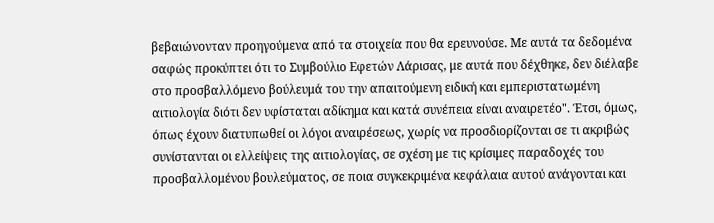βεβαιώνονταν προηγούμενα από τα στοιχεία που θα ερευνούσε. Με αυτά τα δεδομένα σαφώς προκύπτει ότι το Συμβούλιο Εφετών Λάρισας, με αυτά που δέχθηκε, δεν διέλαβε στο προσβαλλόμενο βούλευμά του την απαιτούμενη ειδική και εμπεριστατωμένη αιτιολογία διότι δεν υφίσταται αδίκημα και κατά συνέπεια είναι αναιρετέο". Έτσι, όμως, όπως έχουν διατυπωθεί οι λόγοι αναιρέσεως, χωρίς να προσδιορίζονται σε τι ακριβώς συνίστανται οι ελλείψεις της αιτιολογίας, σε σχέση με τις κρίσιμες παραδοχές του προσβαλλομένου βουλεύματος, σε ποια συγκεκριμένα κεφάλαια αυτού ανάγονται και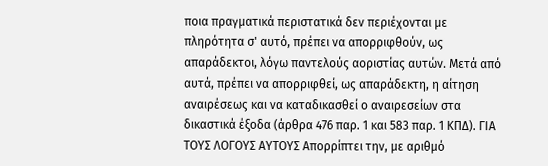ποια πραγματικά περιστατικά δεν περιέχονται με πληρότητα σ' αυτό, πρέπει να απορριφθούν, ως απαράδεκτοι, λόγω παντελούς αοριστίας αυτών. Μετά από αυτά, πρέπει να απορριφθεί, ως απαράδεκτη, η αίτηση αναιρέσεως και να καταδικασθεί ο αναιρεσείων στα δικαστικά έξοδα (άρθρα 476 παρ. 1 και 583 παρ. 1 ΚΠΔ). ΓΙΑ ΤΟΥΣ ΛΟΓΟΥΣ ΑΥΤΟΥΣ Απορρίπτει την, με αριθμό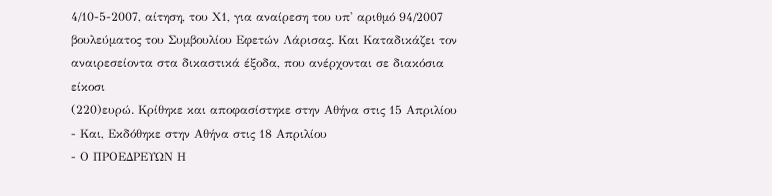4/10-5-2007, αίτηση, του Χ1, για αναίρεση του υπ' αριθμό 94/2007 βουλεύματος του Συμβουλίου Εφετών Λάρισας. Και Καταδικάζει τον αναιρεσείοντα στα δικαστικά έξοδα, που ανέρχονται σε διακόσια είκοσι
(220)ευρώ. Κρίθηκε και αποφασίστηκε στην Αθήνα στις 15 Απριλίου
- Και, Εκδόθηκε στην Αθήνα στις 18 Απριλίου
- Ο ΠΡΟΕΔΡΕΥΩΝ Η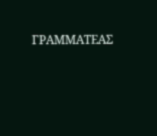ΓΡΑΜΜΑΤΕΑΣ